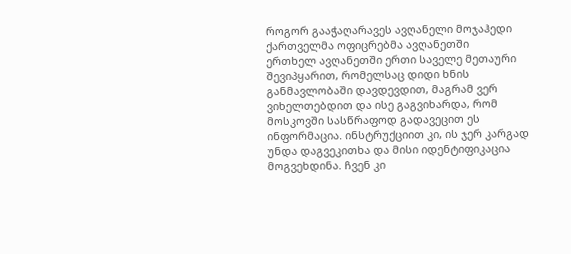როგორ გააჭაღარავეს ავღანელი მოჯაჰედი ქართველმა ოფიცრებმა ავღანეთში
ერთხელ ავღანეთში ერთი საველე მეთაური შევიპყარით, რომელსაც დიდი ხნის განმავლობაში დავდევდით, მაგრამ ვერ ვიხელთებდით და ისე გაგვიხარდა, რომ მოსკოვში სასწრაფოდ გადავეცით ეს ინფორმაცია. ინსტრუქციით კი, ის ჯერ კარგად უნდა დაგვეკითხა და მისი იდენტიფიკაცია მოგვეხდინა. ჩვენ კი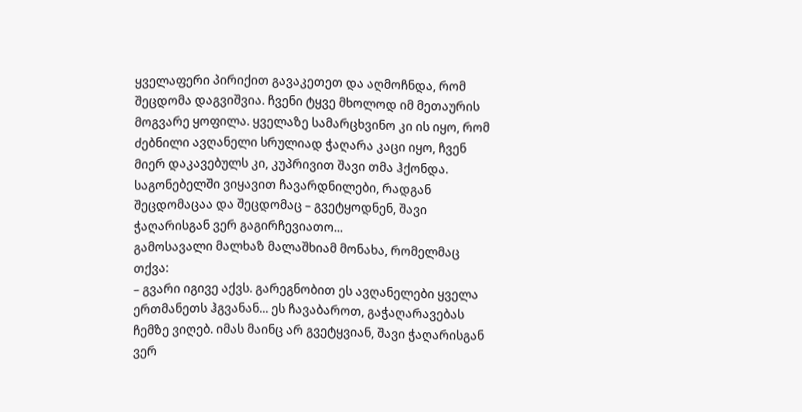ყველაფერი პირიქით გავაკეთეთ და აღმოჩნდა, რომ შეცდომა დაგვიშვია. ჩვენი ტყვე მხოლოდ იმ მეთაურის მოგვარე ყოფილა. ყველაზე სამარცხვინო კი ის იყო, რომ ძებნილი ავღანელი სრულიად ჭაღარა კაცი იყო, ჩვენ მიერ დაკავებულს კი, კუპრივით შავი თმა ჰქონდა. საგონებელში ვიყავით ჩავარდნილები, რადგან შეცდომაცაა და შეცდომაც – გვეტყოდნენ, შავი ჭაღარისგან ვერ გაგირჩევიათო...
გამოსავალი მალხაზ მალაშხიამ მონახა, რომელმაც თქვა:
– გვარი იგივე აქვს. გარეგნობით ეს ავღანელები ყველა ერთმანეთს ჰგვანან... ეს ჩავაბაროთ, გაჭაღარავებას ჩემზე ვიღებ. იმას მაინც არ გვეტყვიან, შავი ჭაღარისგან ვერ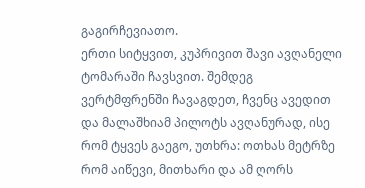გაგირჩევიათო.
ერთი სიტყვით, კუპრივით შავი ავღანელი ტომარაში ჩავსვით. შემდეგ ვერტმფრენში ჩავაგდეთ, ჩვენც ავედით და მალაშხიამ პილოტს ავღანურად, ისე რომ ტყვეს გაეგო, უთხრა: ოთხას მეტრზე რომ აიწევი, მითხარი და ამ ღორს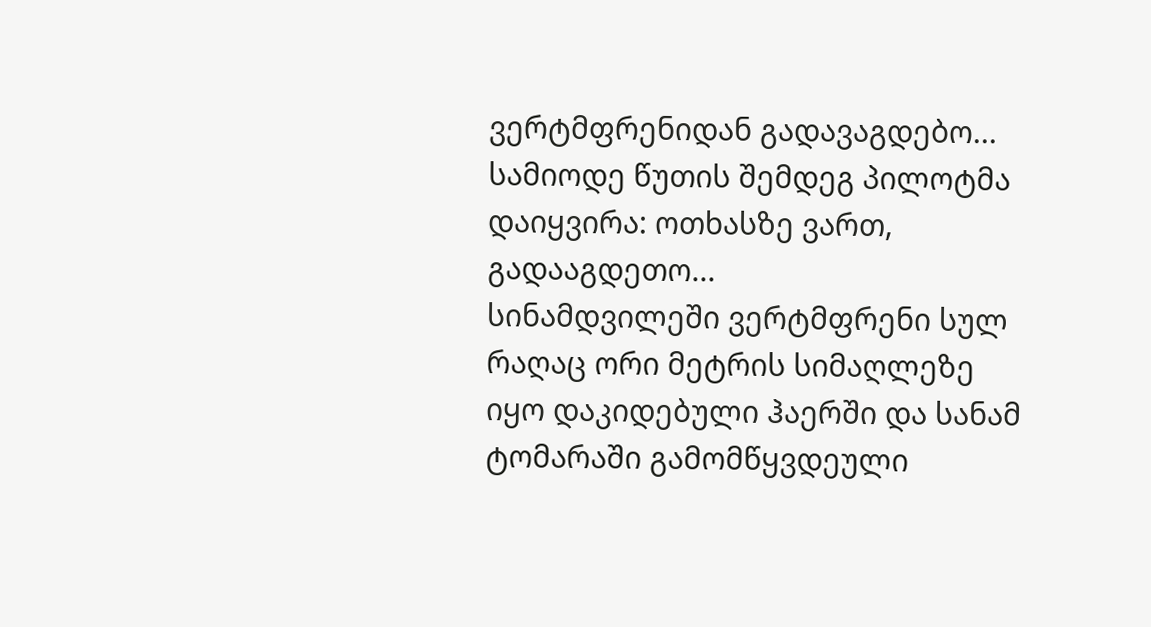ვერტმფრენიდან გადავაგდებო...
სამიოდე წუთის შემდეგ პილოტმა დაიყვირა: ოთხასზე ვართ, გადააგდეთო...
სინამდვილეში ვერტმფრენი სულ რაღაც ორი მეტრის სიმაღლეზე იყო დაკიდებული ჰაერში და სანამ ტომარაში გამომწყვდეული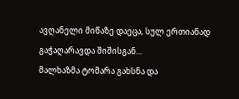ავღანელი მიწაზე დაეცა, სულ ერთიანად გაჭაღარავდა შიშისგან...
მალხაზმა ტომარა გახსნა და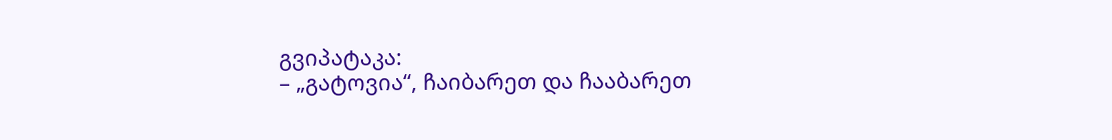გვიპატაკა:
– „გატოვია“, ჩაიბარეთ და ჩააბარეთ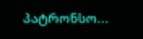პატრონსო...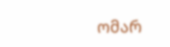ომარ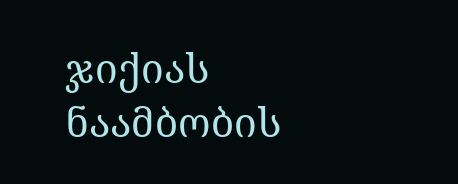ჯიქიას ნაამბობის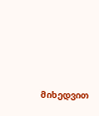მიხედვით